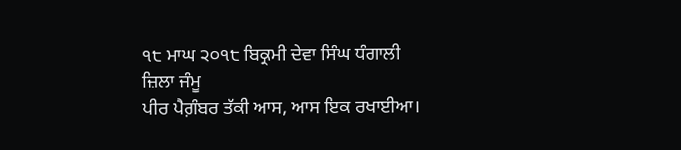੧੮ ਮਾਘ ੨੦੧੮ ਬਿਕ੍ਰਮੀ ਦੇਵਾ ਸਿੰਘ ਧੰਗਾਲੀ ਜ਼ਿਲਾ ਜੰਮੂ
ਪੀਰ ਪੈਗ਼ੰਬਰ ਤੱਕੀ ਆਸ, ਆਸ ਇਕ ਰਖਾਈਆ।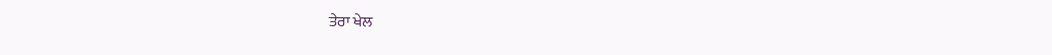ਤੇਰਾ ਖੇਲ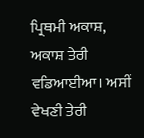ਪ੍ਰਿਥਮੀ ਅਕਾਸ਼, ਅਕਾਸ਼ ਤੇਰੀ ਵਡਿਆਈਆ। ਅਸੀਂ ਵੇਖਣੀ ਤੇਰੀ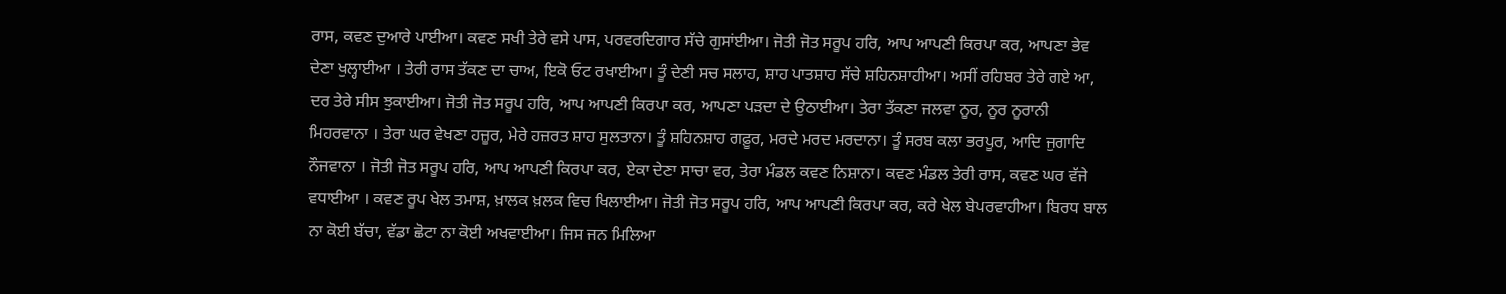ਰਾਸ, ਕਵਣ ਦੁਆਰੇ ਪਾਈਆ। ਕਵਣ ਸਖੀ ਤੇਰੇ ਵਸੇ ਪਾਸ, ਪਰਵਰਦਿਗਾਰ ਸੱਚੇ ਗੁਸਾਂਈਆ। ਜੋਤੀ ਜੋਤ ਸਰੂਪ ਹਰਿ, ਆਪ ਆਪਣੀ ਕਿਰਪਾ ਕਰ, ਆਪਣਾ ਭੇਵ ਦੇਣਾ ਖੁਲ੍ਹਾਈਆ । ਤੇਰੀ ਰਾਸ ਤੱਕਣ ਦਾ ਚਾਅ, ਇਕੋ ਓਟ ਰਖਾਈਆ। ਤੂੰ ਦੇਣੀ ਸਚ ਸਲਾਹ, ਸ਼ਾਹ ਪਾਤਸ਼ਾਹ ਸੱਚੇ ਸ਼ਹਿਨਸ਼ਾਹੀਆ। ਅਸੀਂ ਰਹਿਬਰ ਤੇਰੇ ਗਏ ਆ, ਦਰ ਤੇਰੇ ਸੀਸ ਝੁਕਾਈਆ। ਜੋਤੀ ਜੋਤ ਸਰੂਪ ਹਰਿ, ਆਪ ਆਪਣੀ ਕਿਰਪਾ ਕਰ, ਆਪਣਾ ਪੜਦਾ ਦੇ ਉਠਾਈਆ। ਤੇਰਾ ਤੱਕਣਾ ਜਲਵਾ ਨੂਰ, ਨੂਰ ਨੂਰਾਨੀ ਮਿਹਰਵਾਨਾ । ਤੇਰਾ ਘਰ ਵੇਖਣਾ ਹਜ਼ੂਰ, ਮੇਰੇ ਹਜ਼ਰਤ ਸ਼ਾਹ ਸੁਲਤਾਨਾ। ਤੂੰ ਸ਼ਹਿਨਸ਼ਾਹ ਗਫ਼ੂਰ, ਮਰਦੇ ਮਰਦ ਮਰਦਾਨਾ। ਤੂੰ ਸਰਬ ਕਲਾ ਭਰਪੂਰ, ਆਦਿ ਜੁਗਾਦਿ ਨੌਜਵਾਨਾ । ਜੋਤੀ ਜੋਤ ਸਰੂਪ ਹਰਿ, ਆਪ ਆਪਣੀ ਕਿਰਪਾ ਕਰ, ਏਕਾ ਦੇਣਾ ਸਾਚਾ ਵਰ, ਤੇਰਾ ਮੰਡਲ ਕਵਣ ਨਿਸ਼ਾਨਾ। ਕਵਣ ਮੰਡਲ ਤੇਰੀ ਰਾਸ, ਕਵਣ ਘਰ ਵੱਜੇ ਵਧਾਈਆ । ਕਵਣ ਰੂਪ ਖੇਲ ਤਮਾਸ਼, ਖ਼ਾਲਕ ਖ਼ਲਕ ਵਿਚ ਖਿਲਾਈਆ। ਜੋਤੀ ਜੋਤ ਸਰੂਪ ਹਰਿ, ਆਪ ਆਪਣੀ ਕਿਰਪਾ ਕਰ, ਕਰੇ ਖੇਲ ਬੇਪਰਵਾਹੀਆ। ਬਿਰਧ ਬਾਲ ਨਾ ਕੋਈ ਬੱਚਾ, ਵੱਡਾ ਛੋਟਾ ਨਾ ਕੋਈ ਅਖਵਾਈਆ। ਜਿਸ ਜਨ ਮਿਲਿਆ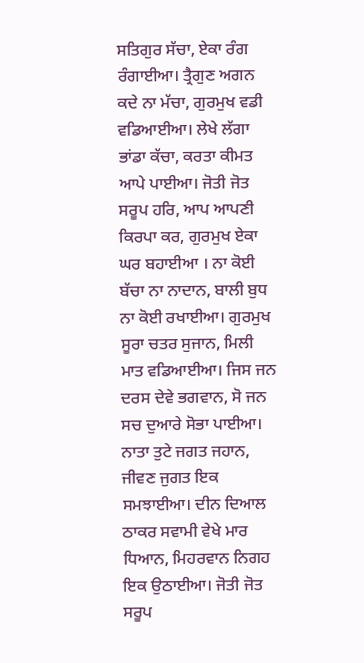ਸਤਿਗੁਰ ਸੱਚਾ, ਏਕਾ ਰੰਗ ਰੰਗਾਈਆ। ਤ੍ਰੈਗੁਣ ਅਗਨ ਕਦੇ ਨਾ ਮੱਚਾ, ਗੁਰਮੁਖ ਵਡੀ ਵਡਿਆਈਆ। ਲੇਖੇ ਲੱਗਾ ਭਾਂਡਾ ਕੱਚਾ, ਕਰਤਾ ਕੀਮਤ ਆਪੇ ਪਾਈਆ। ਜੋਤੀ ਜੋਤ ਸਰੂਪ ਹਰਿ, ਆਪ ਆਪਣੀ ਕਿਰਪਾ ਕਰ, ਗੁਰਮੁਖ ਏਕਾ ਘਰ ਬਹਾਈਆ । ਨਾ ਕੋਈ ਬੱਚਾ ਨਾ ਨਾਦਾਨ, ਬਾਲੀ ਬੁਧ ਨਾ ਕੋਈ ਰਖਾਈਆ। ਗੁਰਮੁਖ ਸੂਰਾ ਚਤਰ ਸੁਜਾਨ, ਮਿਲੀ ਮਾਤ ਵਡਿਆਈਆ। ਜਿਸ ਜਨ ਦਰਸ ਦੇਵੇ ਭਗਵਾਨ, ਸੋ ਜਨ ਸਚ ਦੁਆਰੇ ਸੋਭਾ ਪਾਈਆ। ਨਾਤਾ ਤੁਟੇ ਜਗਤ ਜਹਾਨ, ਜੀਵਣ ਜੁਗਤ ਇਕ ਸਮਝਾਈਆ। ਦੀਨ ਦਿਆਲ ਠਾਕਰ ਸਵਾਮੀ ਵੇਖੇ ਮਾਰ ਧਿਆਨ, ਮਿਹਰਵਾਨ ਨਿਗਹ ਇਕ ਉਠਾਈਆ। ਜੋਤੀ ਜੋਤ ਸਰੂਪ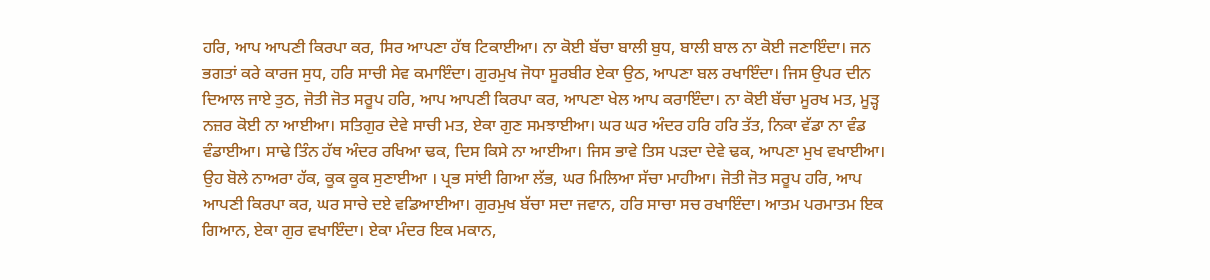ਹਰਿ, ਆਪ ਆਪਣੀ ਕਿਰਪਾ ਕਰ, ਸਿਰ ਆਪਣਾ ਹੱਥ ਟਿਕਾਈਆ। ਨਾ ਕੋਈ ਬੱਚਾ ਬਾਲੀ ਬੁਧ, ਬਾਲੀ ਬਾਲ ਨਾ ਕੋਈ ਜਣਾਇੰਦਾ। ਜਨ ਭਗਤਾਂ ਕਰੇ ਕਾਰਜ ਸੁਧ, ਹਰਿ ਸਾਚੀ ਸੇਵ ਕਮਾਇੰਦਾ। ਗੁਰਮੁਖ ਜੋਧਾ ਸੂਰਬੀਰ ਏਕਾ ਉਠ, ਆਪਣਾ ਬਲ ਰਖਾਇੰਦਾ। ਜਿਸ ਉਪਰ ਦੀਨ ਦਿਆਲ ਜਾਏ ਤੁਠ, ਜੋਤੀ ਜੋਤ ਸਰੂਪ ਹਰਿ, ਆਪ ਆਪਣੀ ਕਿਰਪਾ ਕਰ, ਆਪਣਾ ਖੇਲ ਆਪ ਕਰਾਇੰਦਾ। ਨਾ ਕੋਈ ਬੱਚਾ ਮੂਰਖ ਮਤ, ਮੂੜ੍ਹ ਨਜ਼ਰ ਕੋਈ ਨਾ ਆਈਆ। ਸਤਿਗੁਰ ਦੇਵੇ ਸਾਚੀ ਮਤ, ਏਕਾ ਗੁਣ ਸਮਝਾਈਆ। ਘਰ ਘਰ ਅੰਦਰ ਹਰਿ ਹਰਿ ਤੱਤ, ਨਿਕਾ ਵੱਡਾ ਨਾ ਵੰਡ ਵੰਡਾਈਆ। ਸਾਢੇ ਤਿੰਨ ਹੱਥ ਅੰਦਰ ਰਖਿਆ ਢਕ, ਦਿਸ ਕਿਸੇ ਨਾ ਆਈਆ। ਜਿਸ ਭਾਵੇ ਤਿਸ ਪੜਦਾ ਦੇਵੇ ਢਕ, ਆਪਣਾ ਮੁਖ ਵਖਾਈਆ। ਉਹ ਬੋਲੇ ਨਾਅਰਾ ਹੱਕ, ਕੂਕ ਕੂਕ ਸੁਣਾਈਆ । ਪ੍ਰਭ ਸਾਂਈ ਗਿਆ ਲੱਭ, ਘਰ ਮਿਲਿਆ ਸੱਚਾ ਮਾਹੀਆ। ਜੋਤੀ ਜੋਤ ਸਰੂਪ ਹਰਿ, ਆਪ ਆਪਣੀ ਕਿਰਪਾ ਕਰ, ਘਰ ਸਾਚੇ ਦਏ ਵਡਿਆਈਆ। ਗੁਰਮੁਖ ਬੱਚਾ ਸਦਾ ਜਵਾਨ, ਹਰਿ ਸਾਚਾ ਸਚ ਰਖਾਇੰਦਾ। ਆਤਮ ਪਰਮਾਤਮ ਇਕ ਗਿਆਨ, ਏਕਾ ਗੁਰ ਵਖਾਇੰਦਾ। ਏਕਾ ਮੰਦਰ ਇਕ ਮਕਾਨ,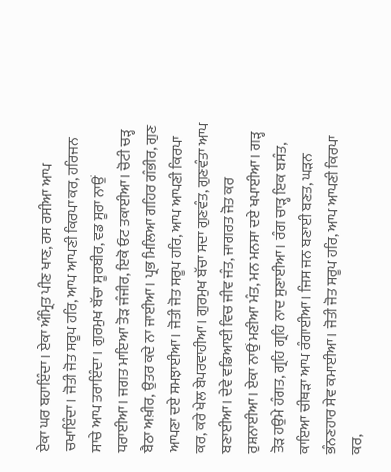ਏਕਾ ਘਰ ਬਹਾਇੰਦਾ। ਏਕਾ ਅੰਮ੍ਰਿਤ ਪੀਣ ਖਾਣ, ਰਸ ਰਸੀਆ ਆਪ ਚਖਾਇੰਦਾ। ਜੋਤੀ ਜੋਤ ਸਰੂਪ ਹਰਿ, ਆਪ ਆਪਣੀ ਕਿਰਪਾ ਕਰ, ਹਰਿਜਨ ਸਾਚੇ ਆਪ ਤਰਾਇੰਦਾ। ਗੁਰਮੁਖ ਬੱਚਾ ਸੂਰਬੀਰ, ਵਡ ਸੂਰਾ ਨਾਉਂ ਧਰਾਈਆ। ਜਗਤ ਮਾਇਆ ਤੋੜ ਜੰਜੀਰ, ਇਕੋ ਓਟ ਤਕਾਈਆ। ਚੋਟੀ ਚੜ੍ਹ ਬੈਠਾ ਅਖ਼ੀਰ, ਉਤਰ ਕਦੇ ਨਾ ਜਾਈਆ। ਪ੍ਰਭ ਮਿਲਿਆ ਗਹਿਰ ਗੰਭੀਰ, ਗੁਣ ਆਪਣਾ ਦਏ ਸਮਝਾਈਆ। ਜੋਤੀ ਜੋਤ ਸਰੂਪ ਹਰਿ, ਆਪ ਆਪਣੀ ਕਿਰਪਾ ਕਰ, ਕਰੇ ਖੇਲ ਬੇਪਰਵਾਹੀਆ। ਗੁਰਮੁਖ ਬੱਚਾ ਸਦਾ ਗੁਣਵੰਤ, ਗੁਣਵੰਤਾ ਆਪ ਬਣਾਈਆ। ਦੇਵੇ ਵਡਿਆਈ ਵਿਚ ਜੀਵ ਜੰਤ, ਜਾਗਰਤ ਜੋਤ ਕਰ ਰੁਸ਼ਨਾਈਆ। ਏਕਾ ਨਾਉਂ ਮਣੀਆ ਮੰਤ, ਮਨ ਮਨਸਾ ਦਏ ਖਪਾਈਆ। ਗੜ੍ਹ ਤੋੜ ਹਉਮੇ ਹੰਗਤ, ਗ੍ਰਹਿ ਗ੍ਰਹਿ ਨਾਦ ਸੁਣਾਈਆ। ਰੰਗ ਚਾੜ੍ਹ ਇਕ ਬਸੰਤ, ਕਾਇਆ ਚੀਥੜਾ ਆਪ ਰੰਗਾਈਆ। ਜਿਸ ਜਨ ਬਣਾਈ ਬਣਤ, ਘੜਨ ਭੰਨਣਹਾਰ ਸੇਵ ਕਮਾਈਆ। ਜੋਤੀ ਜੋਤ ਸਰੂਪ ਹਰਿ, ਆਪ ਆਪਣੀ ਕਿਰਪਾ ਕਰ,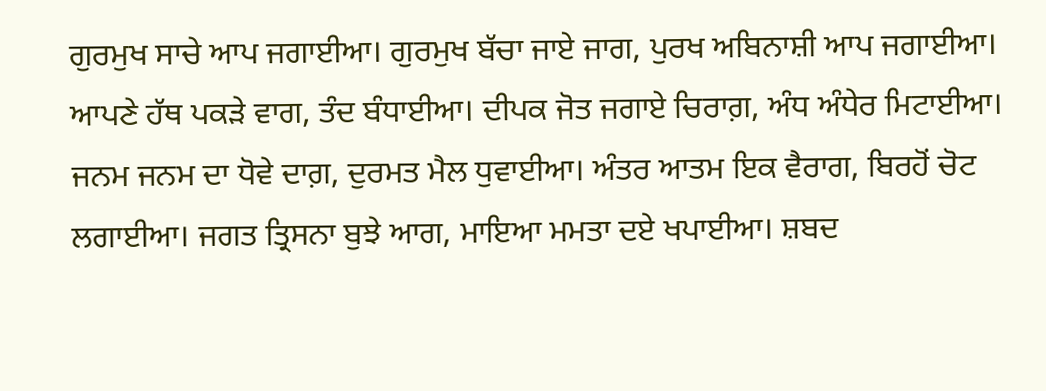ਗੁਰਮੁਖ ਸਾਚੇ ਆਪ ਜਗਾਈਆ। ਗੁਰਮੁਖ ਬੱਚਾ ਜਾਏ ਜਾਗ, ਪੁਰਖ ਅਬਿਨਾਸ਼ੀ ਆਪ ਜਗਾਈਆ। ਆਪਣੇ ਹੱਥ ਪਕੜੇ ਵਾਗ, ਤੰਦ ਬੰਧਾਈਆ। ਦੀਪਕ ਜੋਤ ਜਗਾਏ ਚਿਰਾਗ਼, ਅੰਧ ਅੰਧੇਰ ਮਿਟਾਈਆ। ਜਨਮ ਜਨਮ ਦਾ ਧੋਵੇ ਦਾਗ਼, ਦੁਰਮਤ ਮੈਲ ਧੁਵਾਈਆ। ਅੰਤਰ ਆਤਮ ਇਕ ਵੈਰਾਗ, ਬਿਰਹੋਂ ਚੋਟ ਲਗਾਈਆ। ਜਗਤ ਤ੍ਰਿਸਨਾ ਬੁਝੇ ਆਗ, ਮਾਇਆ ਮਮਤਾ ਦਏ ਖਪਾਈਆ। ਸ਼ਬਦ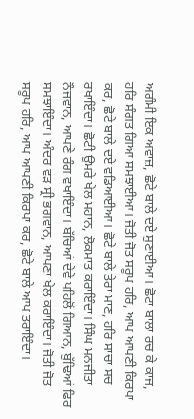ਅਗੰਮੀ ਇਕ ਅਵਾਜ਼, ਛੋਟੇ ਬਾਲੇ ਦਏ ਸੁਣਾਈਆ। ਛੋਟਾ ਬਾਲਾ ਰਚ ਕੇ ਕਾਜ, ਹਰਿ ਸੰਗਤ ਗਿਆ ਸਮਝਾਈਆ। ਜੋਤੀ ਜੋਤ ਸਰੂਪ ਹਰਿ, ਆਪ ਆਪਣੀ ਕਿਰਪਾ ਕਰ, ਛੋਟੇ ਬਾਲੇ ਦਏ ਵਡਿਆਈਆ। ਛੋਟੇ ਬਾਲੇ ਤੇਰਾ ਮਾਣ, ਹਰਿ ਸਾਚਾ ਸਚ ਰਖਾਇੰਦਾ। ਛੋਟੀ ਉਮਰੇ ਖੇਲ ਮਹਾਨ, ਲੋਕਮਾਤ ਕਰਾਇੰਦਾ। ਸਿੰਘ ਮਨਜੀਤਾ ਨੌਜਵਾਨ, ਆਪਣੇ ਰੰਗ ਵਖਾਇੰਦਾ। ਬੱਚਿਆਂ ਦੇਵੇ ਪਹਿਲੋਂ ਗਿਆਨ, ਬੁੱਢਿਆਂ ਫਿਰ ਸਮਝਾਇੰਦਾ। ਅੰਦਰ ਵੜ ਸ੍ਰੀ ਭਗਵਾਨ, ਆਪਣਾ ਖੇਲ ਕਰਾਇੰਦਾ। ਜੋਤੀ ਜੋਤ ਸਰੂਪ ਹਰਿ, ਆਪ ਆਪਣੀ ਕਿਰਪਾ ਕਰ, ਛੋਟੇ ਬਾਲੇ ਆਪ ਤਰਾਇੰਦਾ।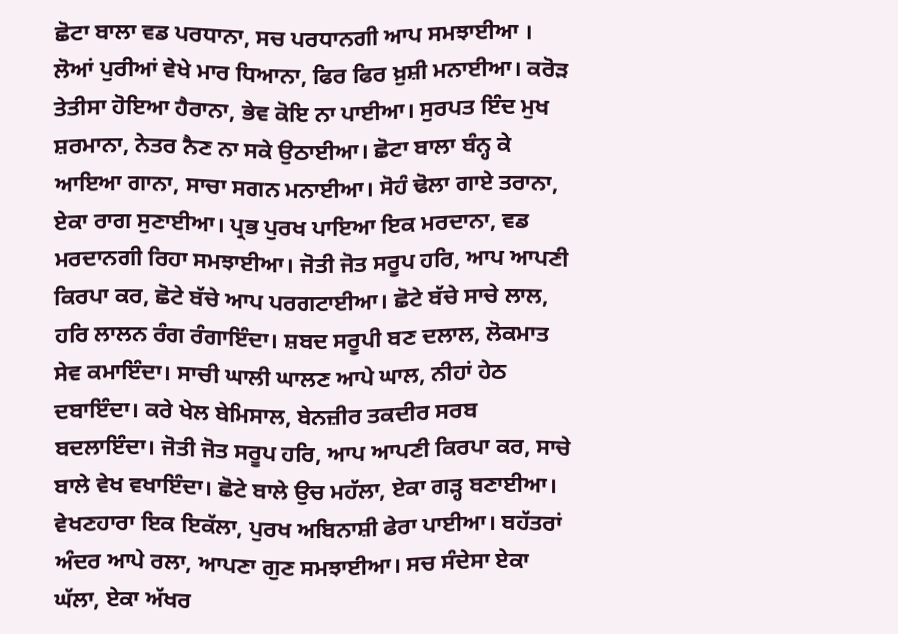ਛੋਟਾ ਬਾਲਾ ਵਡ ਪਰਧਾਨਾ, ਸਚ ਪਰਧਾਨਗੀ ਆਪ ਸਮਝਾਈਆ । ਲੋਆਂ ਪੁਰੀਆਂ ਵੇਖੇ ਮਾਰ ਧਿਆਨਾ, ਫਿਰ ਫਿਰ ਖ਼ੁਸ਼ੀ ਮਨਾਈਆ। ਕਰੋੜ ਤੇਤੀਸਾ ਹੋਇਆ ਹੈਰਾਨਾ, ਭੇਵ ਕੋਇ ਨਾ ਪਾਈਆ। ਸੁਰਪਤ ਇੰਦ ਮੁਖ ਸ਼ਰਮਾਨਾ, ਨੇਤਰ ਨੈਣ ਨਾ ਸਕੇ ਉਠਾਈਆ। ਛੋਟਾ ਬਾਲਾ ਬੰਨ੍ਹ ਕੇ ਆਇਆ ਗਾਨਾ, ਸਾਚਾ ਸਗਨ ਮਨਾਈਆ। ਸੋਹੰ ਢੋਲਾ ਗਾਏ ਤਰਾਨਾ, ਏਕਾ ਰਾਗ ਸੁਣਾਈਆ। ਪ੍ਰਭ ਪੁਰਖ ਪਾਇਆ ਇਕ ਮਰਦਾਨਾ, ਵਡ ਮਰਦਾਨਗੀ ਰਿਹਾ ਸਮਝਾਈਆ। ਜੋਤੀ ਜੋਤ ਸਰੂਪ ਹਰਿ, ਆਪ ਆਪਣੀ ਕਿਰਪਾ ਕਰ, ਛੋਟੇ ਬੱਚੇ ਆਪ ਪਰਗਟਾਈਆ। ਛੋਟੇ ਬੱਚੇ ਸਾਚੇ ਲਾਲ, ਹਰਿ ਲਾਲਨ ਰੰਗ ਰੰਗਾਇੰਦਾ। ਸ਼ਬਦ ਸਰੂਪੀ ਬਣ ਦਲਾਲ, ਲੋਕਮਾਤ ਸੇਵ ਕਮਾਇੰਦਾ। ਸਾਚੀ ਘਾਲੀ ਘਾਲਣ ਆਪੇ ਘਾਲ, ਨੀਹਾਂ ਹੇਠ ਦਬਾਇੰਦਾ। ਕਰੇ ਖੇਲ ਬੇਮਿਸਾਲ, ਬੇਨਜ਼ੀਰ ਤਕਦੀਰ ਸਰਬ ਬਦਲਾਇੰਦਾ। ਜੋਤੀ ਜੋਤ ਸਰੂਪ ਹਰਿ, ਆਪ ਆਪਣੀ ਕਿਰਪਾ ਕਰ, ਸਾਚੇ ਬਾਲੇ ਵੇਖ ਵਖਾਇੰਦਾ। ਛੋਟੇ ਬਾਲੇ ਉਚ ਮਹੱਲਾ, ਏਕਾ ਗੜ੍ਹ ਬਣਾਈਆ। ਵੇਖਣਹਾਰਾ ਇਕ ਇਕੱਲਾ, ਪੁਰਖ ਅਬਿਨਾਸ਼ੀ ਫੇਰਾ ਪਾਈਆ। ਬਹੱਤਰਾਂ ਅੰਦਰ ਆਪੇ ਰਲਾ, ਆਪਣਾ ਗੁਣ ਸਮਝਾਈਆ। ਸਚ ਸੰਦੇਸਾ ਏਕਾ ਘੱਲਾ, ਏਕਾ ਅੱਖਰ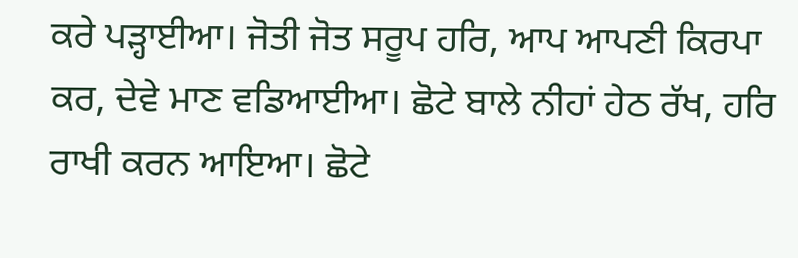ਕਰੇ ਪੜ੍ਹਾਈਆ। ਜੋਤੀ ਜੋਤ ਸਰੂਪ ਹਰਿ, ਆਪ ਆਪਣੀ ਕਿਰਪਾ ਕਰ, ਦੇਵੇ ਮਾਣ ਵਡਿਆਈਆ। ਛੋਟੇ ਬਾਲੇ ਨੀਹਾਂ ਹੇਠ ਰੱਖ, ਹਰਿ ਰਾਖੀ ਕਰਨ ਆਇਆ। ਛੋਟੇ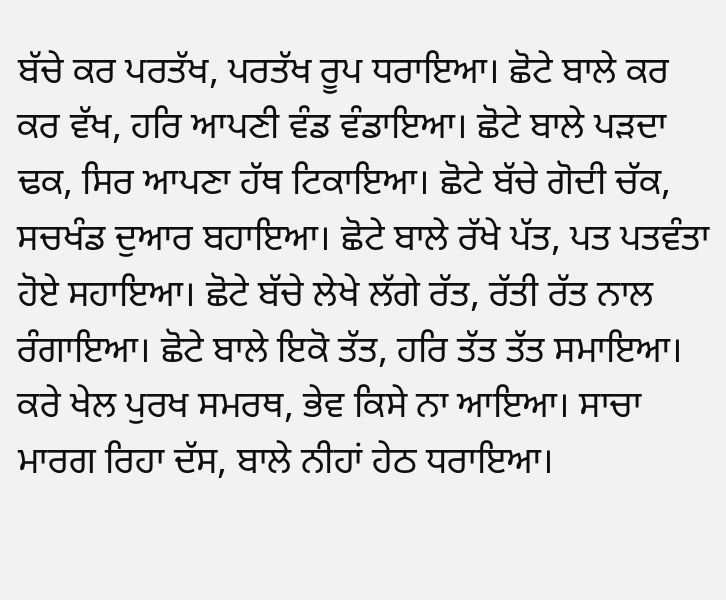ਬੱਚੇ ਕਰ ਪਰਤੱਖ, ਪਰਤੱਖ ਰੂਪ ਧਰਾਇਆ। ਛੋਟੇ ਬਾਲੇ ਕਰ ਕਰ ਵੱਖ, ਹਰਿ ਆਪਣੀ ਵੰਡ ਵੰਡਾਇਆ। ਛੋਟੇ ਬਾਲੇ ਪੜਦਾ ਢਕ, ਸਿਰ ਆਪਣਾ ਹੱਥ ਟਿਕਾਇਆ। ਛੋਟੇ ਬੱਚੇ ਗੋਦੀ ਚੱਕ, ਸਚਖੰਡ ਦੁਆਰ ਬਹਾਇਆ। ਛੋਟੇ ਬਾਲੇ ਰੱਖੇ ਪੱਤ, ਪਤ ਪਤਵੰਤਾ ਹੋਏ ਸਹਾਇਆ। ਛੋਟੇ ਬੱਚੇ ਲੇਖੇ ਲੱਗੇ ਰੱਤ, ਰੱਤੀ ਰੱਤ ਨਾਲ ਰੰਗਾਇਆ। ਛੋਟੇ ਬਾਲੇ ਇਕੋ ਤੱਤ, ਹਰਿ ਤੱਤ ਤੱਤ ਸਮਾਇਆ। ਕਰੇ ਖੇਲ ਪੁਰਖ ਸਮਰਥ, ਭੇਵ ਕਿਸੇ ਨਾ ਆਇਆ। ਸਾਚਾ ਮਾਰਗ ਰਿਹਾ ਦੱਸ, ਬਾਲੇ ਨੀਹਾਂ ਹੇਠ ਧਰਾਇਆ।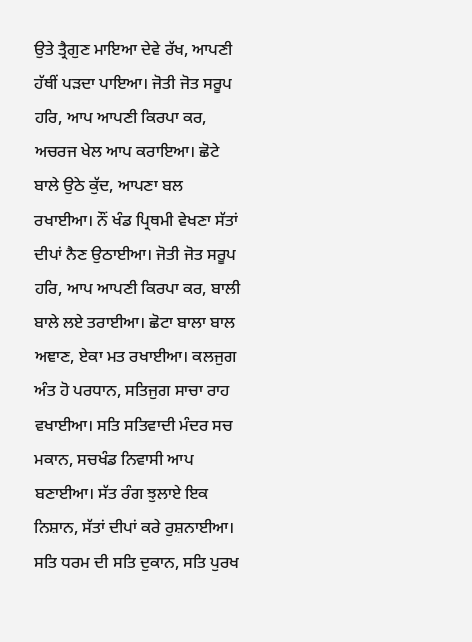ਉਤੇ ਤ੍ਰੈਗੁਣ ਮਾਇਆ ਦੇਵੇ ਰੱਖ, ਆਪਣੀ ਹੱਥੀਂ ਪੜਦਾ ਪਾਇਆ। ਜੋਤੀ ਜੋਤ ਸਰੂਪ ਹਰਿ, ਆਪ ਆਪਣੀ ਕਿਰਪਾ ਕਰ, ਅਚਰਜ ਖੇਲ ਆਪ ਕਰਾਇਆ। ਛੋਟੇ ਬਾਲੇ ਉਠੇ ਕੁੱਦ, ਆਪਣਾ ਬਲ ਰਖਾਈਆ। ਨੌਂ ਖੰਡ ਪ੍ਰਿਥਮੀ ਵੇਖਣਾ ਸੱਤਾਂ ਦੀਪਾਂ ਨੈਣ ਉਠਾਈਆ। ਜੋਤੀ ਜੋਤ ਸਰੂਪ ਹਰਿ, ਆਪ ਆਪਣੀ ਕਿਰਪਾ ਕਰ, ਬਾਲੀ ਬਾਲੇ ਲਏ ਤਰਾਈਆ। ਛੋਟਾ ਬਾਲਾ ਬਾਲ ਅਞਾਣ, ਏਕਾ ਮਤ ਰਖਾਈਆ। ਕਲਜੁਗ ਅੰਤ ਹੋ ਪਰਧਾਨ, ਸਤਿਜੁਗ ਸਾਚਾ ਰਾਹ ਵਖਾਈਆ। ਸਤਿ ਸਤਿਵਾਦੀ ਮੰਦਰ ਸਚ ਮਕਾਨ, ਸਚਖੰਡ ਨਿਵਾਸੀ ਆਪ ਬਣਾਈਆ। ਸੱਤ ਰੰਗ ਝੁਲਾਏ ਇਕ ਨਿਸ਼ਾਨ, ਸੱਤਾਂ ਦੀਪਾਂ ਕਰੇ ਰੁਸ਼ਨਾਈਆ। ਸਤਿ ਧਰਮ ਦੀ ਸਤਿ ਦੁਕਾਨ, ਸਤਿ ਪੁਰਖ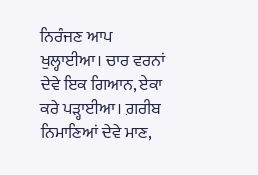ਨਿਰੰਜਣ ਆਪ ਖੁਲ੍ਹਾਈਆ। ਚਾਰ ਵਰਨਾਂ ਦੇਵੇ ਇਕ ਗਿਆਨ, ਏਕਾ ਕਰੇ ਪੜ੍ਹਾਈਆ। ਗ਼ਰੀਬ ਨਿਮਾਣਿਆਂ ਦੇਵੇ ਮਾਣ,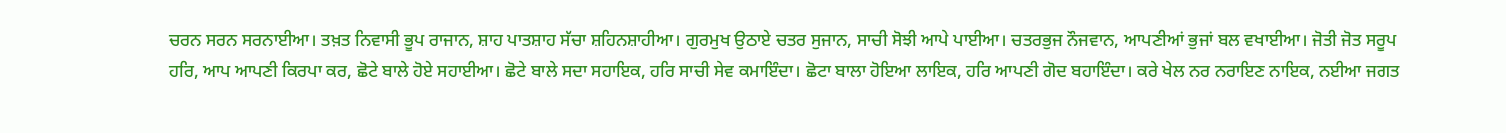ਚਰਨ ਸਰਨ ਸਰਨਾਈਆ। ਤਖ਼ਤ ਨਿਵਾਸੀ ਭੂਪ ਰਾਜਾਨ, ਸ਼ਾਹ ਪਾਤਸ਼ਾਹ ਸੱਚਾ ਸ਼ਹਿਨਸ਼ਾਹੀਆ। ਗੁਰਮੁਖ ਉਠਾਏ ਚਤਰ ਸੁਜਾਨ, ਸਾਚੀ ਸੋਝੀ ਆਪੇ ਪਾਈਆ। ਚਤਰਭੁਜ ਨੌਜਵਾਨ, ਆਪਣੀਆਂ ਭੁਜਾਂ ਬਲ ਵਖਾਈਆ। ਜੋਤੀ ਜੋਤ ਸਰੂਪ ਹਰਿ, ਆਪ ਆਪਣੀ ਕਿਰਪਾ ਕਰ, ਛੋਟੇ ਬਾਲੇ ਹੋਏ ਸਹਾਈਆ। ਛੋਟੇ ਬਾਲੇ ਸਦਾ ਸਹਾਇਕ, ਹਰਿ ਸਾਚੀ ਸੇਵ ਕਮਾਇੰਦਾ। ਛੋਟਾ ਬਾਲਾ ਹੋਇਆ ਲਾਇਕ, ਹਰਿ ਆਪਣੀ ਗੋਦ ਬਹਾਇੰਦਾ। ਕਰੇ ਖੇਲ ਨਰ ਨਰਾਇਣ ਨਾਇਕ, ਨਈਆ ਜਗਤ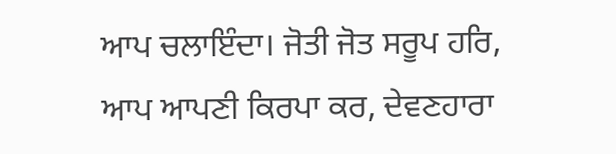ਆਪ ਚਲਾਇੰਦਾ। ਜੋਤੀ ਜੋਤ ਸਰੂਪ ਹਰਿ, ਆਪ ਆਪਣੀ ਕਿਰਪਾ ਕਰ, ਦੇਵਣਹਾਰਾ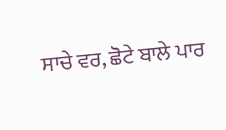ਸਾਚੇ ਵਰ, ਛੋਟੇ ਬਾਲੇ ਪਾਰ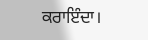ਕਰਾਇੰਦਾ।